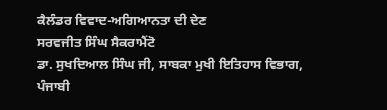ਕੈਲੰਡਰ ਵਿਵਾਦ-ਅਗਿਆਨਤਾ ਦੀ ਦੇਣ
ਸਰਵਜੀਤ ਸਿੰਘ ਸੈਕਰਾਮੈਂਟੋ
ਡਾ. ਸੁਖਦਿਆਲ ਸਿੰਘ ਜੀ, ਸਾਬਕਾ ਮੁਖੀ ਇਤਿਹਾਸ ਵਿਭਾਗ, ਪੰਜਾਬੀ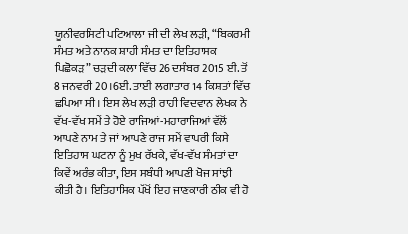ਯੂਨੀਵਰਸਿਟੀ ਪਟਿਆਲਾ ਜੀ ਦੀ ਲੇਖ ਲੜੀ, “ਬਿਕਰਮੀ ਸੰਮਤ ਅਤੇ ਨਾਨਕ ਸ਼ਾਹੀ ਸੰਮਤ ਦਾ ਇਤਿਹਾਸਕ ਪਿਛੋਕੜ” ਚੜਦੀ ਕਲਾ ਵਿੱਚ 26 ਦਸੰਬਰ 2015 ਈ. ਤੋਂ 8 ਜਨਵਰੀ 20।6ਈ. ਤਾਈ ਲਗਾਤਾਰ 14 ਕਿਸ਼ਤਾਂ ਵਿੱਚ ਛਪਿਆ ਸੀ। ਇਸ ਲੇਖ ਲੜੀ ਰਾਹੀ ਵਿਦਵਾਨ ਲੇਖਕ ਨੇ ਵੱਖ-ਵੱਖ ਸਮੇਂ ਤੇ ਹੋਏ ਰਾਜਿਆਂ-ਮਹਾਰਾਜਿਆਂ ਵੱਲੋਂ ਆਪਣੇ ਨਾਮ ਤੇ ਜਾਂ ਆਪਣੇ ਰਾਜ ਸਮੇਂ ਵਾਪਰੀ ਕਿਸੇ ਇਤਿਹਾਸ ਘਟਨਾ ਨੂੰ ਮੁਖ ਰੱਖਕੇ, ਵੱਖ-ਵੱਖ ਸੰਮਤਾਂ ਦਾ ਕਿਵੇਂ ਅਰੰਭ ਕੀਤਾ, ਇਸ ਸਬੰਧੀ ਆਪਣੀ ਖੋਜ ਸਾਂਝੀ ਕੀਤੀ ਹੈ। ਇਤਿਹਾਸਿਕ ਪੱਖੋਂ ਇਹ ਜਾਣਕਾਰੀ ਠੀਕ ਵੀ ਹੋ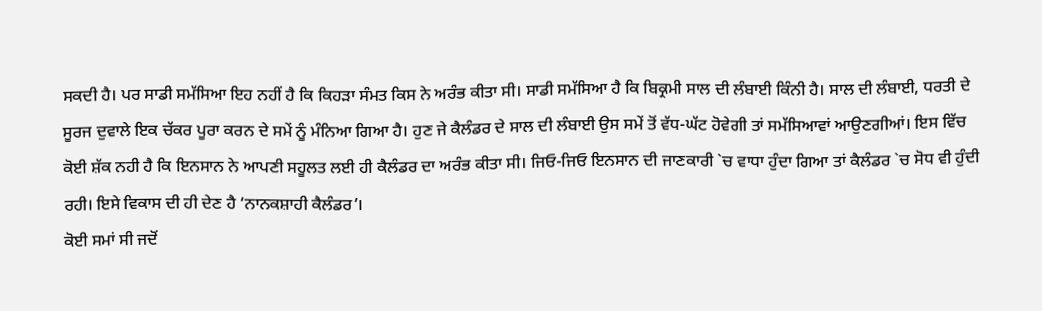ਸਕਦੀ ਹੈ। ਪਰ ਸਾਡੀ ਸਮੱਸਿਆ ਇਹ ਨਹੀਂ ਹੈ ਕਿ ਕਿਹੜਾ ਸੰਮਤ ਕਿਸ ਨੇ ਅਰੰਭ ਕੀਤਾ ਸੀ। ਸਾਡੀ ਸਮੱਸਿਆ ਹੈ ਕਿ ਬਿਕ੍ਰਮੀ ਸਾਲ ਦੀ ਲੰਬਾਈ ਕਿੰਨੀ ਹੈ। ਸਾਲ ਦੀ ਲੰਬਾਈ, ਧਰਤੀ ਦੇ ਸੂਰਜ ਦੁਵਾਲੇ ਇਕ ਚੱਕਰ ਪੂਰਾ ਕਰਨ ਦੇ ਸਮੇਂ ਨੂੰ ਮੰਨਿਆ ਗਿਆ ਹੈ। ਹੁਣ ਜੇ ਕੈਲੰਡਰ ਦੇ ਸਾਲ ਦੀ ਲੰਬਾਈ ਉਸ ਸਮੇਂ ਤੋਂ ਵੱਧ-ਘੱਟ ਹੋਵੇਗੀ ਤਾਂ ਸਮੱਸਿਆਵਾਂ ਆਉਣਗੀਆਂ। ਇਸ ਵਿੱਚ ਕੋਈ ਸ਼ੱਕ ਨਹੀ ਹੈ ਕਿ ਇਨਸਾਨ ਨੇ ਆਪਣੀ ਸਹੂਲਤ ਲਈ ਹੀ ਕੈਲੰਡਰ ਦਾ ਅਰੰਭ ਕੀਤਾ ਸੀ। ਜਿਓ-ਜਿਓ ਇਨਸਾਨ ਦੀ ਜਾਣਕਾਰੀ `ਚ ਵਾਧਾ ਹੁੰਦਾ ਗਿਆ ਤਾਂ ਕੈਲੰਡਰ `ਚ ਸੋਧ ਵੀ ਹੁੰਦੀ ਰਹੀ। ਇਸੇ ਵਿਕਾਸ ਦੀ ਹੀ ਦੇਣ ਹੈ ‘ਨਾਨਕਸ਼ਾਹੀ ਕੈਲੰਡਰ’।
ਕੋਈ ਸਮਾਂ ਸੀ ਜਦੋਂ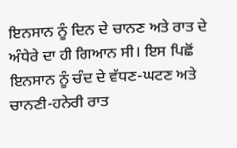ਇਨਸਾਨ ਨੂੰ ਦਿਨ ਦੇ ਚਾਨਣ ਅਤੇ ਰਾਤ ਦੇ ਅੰਧੇਰੇ ਦਾ ਹੀ ਗਿਆਨ ਸੀ। ਇਸ ਪਿਛੋਂ ਇਨਸਾਨ ਨੂੰ ਚੰਦ ਦੇ ਵੱਧਣ-ਘਟਣ ਅਤੇ ਚਾਨਣੀ-ਹਨੇਰੀ ਰਾਤ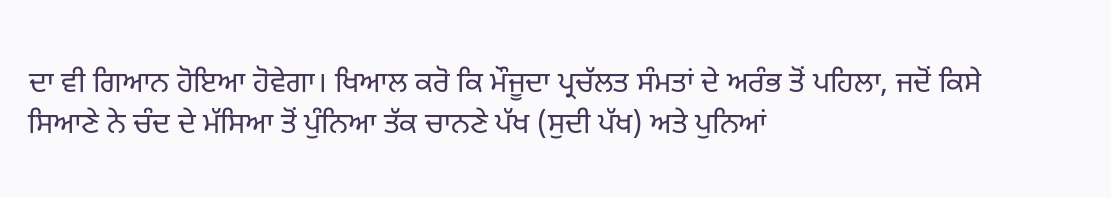ਦਾ ਵੀ ਗਿਆਨ ਹੋਇਆ ਹੋਵੇਗਾ। ਖਿਆਲ ਕਰੋ ਕਿ ਮੌਜੂਦਾ ਪ੍ਰਚੱਲਤ ਸੰਮਤਾਂ ਦੇ ਅਰੰਭ ਤੋਂ ਪਹਿਲਾ, ਜਦੋਂ ਕਿਸੇ ਸਿਆਣੇ ਨੇ ਚੰਦ ਦੇ ਮੱਸਿਆ ਤੋਂ ਪੁੰਨਿਆ ਤੱਕ ਚਾਨਣੇ ਪੱਖ (ਸੁਦੀ ਪੱਖ) ਅਤੇ ਪੁਨਿਆਂ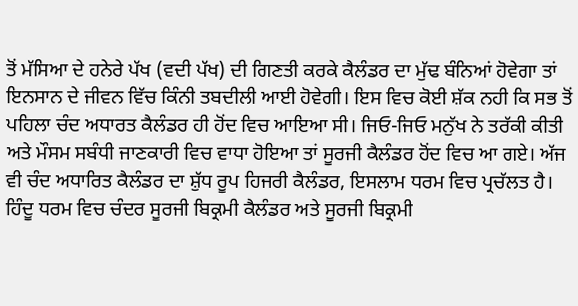ਤੋਂ ਮੱਸਿਆ ਦੇ ਹਨੇਰੇ ਪੱਖ (ਵਦੀ ਪੱਖ) ਦੀ ਗਿਣਤੀ ਕਰਕੇ ਕੈਲੰਡਰ ਦਾ ਮੁੱਢ ਬੰਨਿਆਂ ਹੋਵੇਗਾ ਤਾਂ ਇਨਸਾਨ ਦੇ ਜੀਵਨ ਵਿੱਚ ਕਿੰਨੀ ਤਬਦੀਲੀ ਆਈ ਹੋਵੇਗੀ। ਇਸ ਵਿਚ ਕੋਈ ਸ਼ੱਕ ਨਹੀ ਕਿ ਸਭ ਤੋਂ ਪਹਿਲਾ ਚੰਦ ਅਧਾਰਤ ਕੈਲੰਡਰ ਹੀ ਹੋਂਦ ਵਿਚ ਆਇਆ ਸੀ। ਜਿਓ-ਜਿਓ ਮਨੁੱਖ ਨੇ ਤਰੱਕੀ ਕੀਤੀ ਅਤੇ ਮੌਸਮ ਸਬੰਧੀ ਜਾਣਕਾਰੀ ਵਿਚ ਵਾਧਾ ਹੋਇਆ ਤਾਂ ਸੂਰਜੀ ਕੈਲੰਡਰ ਹੋਂਦ ਵਿਚ ਆ ਗਏ। ਅੱਜ ਵੀ ਚੰਦ ਅਧਾਰਿਤ ਕੈਲੰਡਰ ਦਾ ਸ਼ੁੱਧ ਰੂਪ ਹਿਜਰੀ ਕੈਲੰਡਰ, ਇਸਲਾਮ ਧਰਮ ਵਿਚ ਪ੍ਰਚੱਲਤ ਹੈ। ਹਿੰਦੂ ਧਰਮ ਵਿਚ ਚੰਦਰ ਸੂਰਜੀ ਬਿਕ੍ਰਮੀ ਕੈਲੰਡਰ ਅਤੇ ਸੂਰਜੀ ਬਿਕ੍ਰਮੀ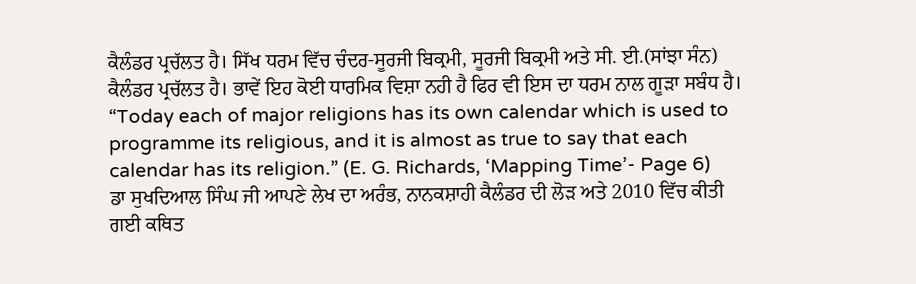ਕੈਲੰਡਰ ਪ੍ਰਚੱਲਤ ਹੈ। ਸਿੱਖ ਧਰਮ ਵਿੱਚ ਚੰਦਰ-ਸੂਰਜੀ ਬਿਕ੍ਰਮੀ, ਸੂਰਜੀ ਬਿਕ੍ਰਮੀ ਅਤੇ ਸੀ. ਈ.(ਸਾਂਝਾ ਸੰਨ) ਕੈਲੰਡਰ ਪ੍ਰਚੱਲਤ ਹੈ। ਭਾਵੇਂ ਇਹ ਕੋਈ ਧਾਰਮਿਕ ਵਿਸ਼ਾ ਨਹੀ ਹੈ ਫਿਰ ਵੀ ਇਸ ਦਾ ਧਰਮ ਨਾਲ ਗੂੜਾ ਸਬੰਧ ਹੈ।
“Today each of major religions has its own calendar which is used to programme its religious, and it is almost as true to say that each calendar has its religion.” (E. G. Richards, ‘Mapping Time’- Page 6)
ਡਾ ਸੁਖਦਿਆਲ ਸਿੰਘ ਜੀ ਆਪਣੇ ਲੇਖ ਦਾ ਅਰੰਭ, ਨਾਨਕਸ਼ਾਹੀ ਕੈਲੰਡਰ ਦੀ ਲੋੜ ਅਤੇ 2010 ਵਿੱਚ ਕੀਤੀ ਗਈ ਕਥਿਤ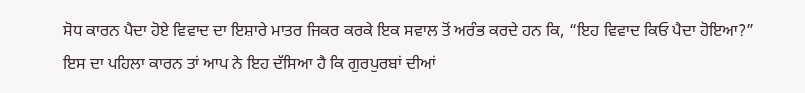ਸੋਧ ਕਾਰਨ ਪੈਦਾ ਹੋਏ ਵਿਵਾਦ ਦਾ ਇਸ਼ਾਰੇ ਮਾਤਰ ਜਿਕਰ ਕਰਕੇ ਇਕ ਸਵਾਲ ਤੋਂ ਅਰੰਭ ਕਰਦੇ ਹਨ ਕਿ, “ਇਹ ਵਿਵਾਦ ਕਿਓ ਪੈਦਾ ਹੋਇਆ?” ਇਸ ਦਾ ਪਹਿਲਾ ਕਾਰਨ ਤਾਂ ਆਪ ਨੇ ਇਹ ਦੱਸਿਆ ਹੈ ਕਿ ਗੁਰਪੁਰਬਾਂ ਦੀਆਂ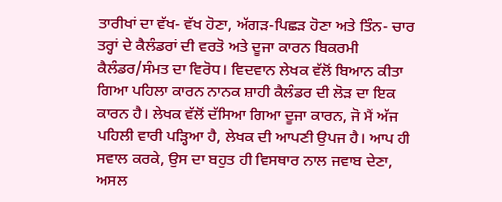ਤਾਰੀਖਾਂ ਦਾ ਵੱਖ- ਵੱਖ ਹੋਣਾ, ਅੱਗੜ-ਪਿਛੜ ਹੋਣਾ ਅਤੇ ਤਿੰਨ- ਚਾਰ ਤਰ੍ਹਾਂ ਦੇ ਕੈਲੰਡਰਾਂ ਦੀ ਵਰਤੋ ਅਤੇ ਦੂਜਾ ਕਾਰਨ ਬਿਕਰਮੀ ਕੈਲੰਡਰ/ਸੰਮਤ ਦਾ ਵਿਰੋਧ। ਵਿਦਵਾਨ ਲੇਖਕ ਵੱਲੋਂ ਬਿਆਨ ਕੀਤਾ ਗਿਆ ਪਹਿਲਾ ਕਾਰਨ ਨਾਨਕ ਸ਼ਾਹੀ ਕੈਲੰਡਰ ਦੀ ਲੋੜ ਦਾ ਇਕ ਕਾਰਨ ਹੈ। ਲੇਖਕ ਵੱਲੋਂ ਦੱਸਿਆ ਗਿਆ ਦੂਜਾ ਕਾਰਨ, ਜੋ ਮੈਂ ਅੱਜ ਪਹਿਲੀ ਵਾਰੀ ਪੜ੍ਹਿਆ ਹੈ, ਲੇਖਕ ਦੀ ਆਪਣੀ ਉਪਜ ਹੈ। ਆਪ ਹੀ ਸਵਾਲ ਕਰਕੇ, ਉਸ ਦਾ ਬਹੁਤ ਹੀ ਵਿਸਥਾਰ ਨਾਲ ਜਵਾਬ ਦੇਣਾ, ਅਸਲ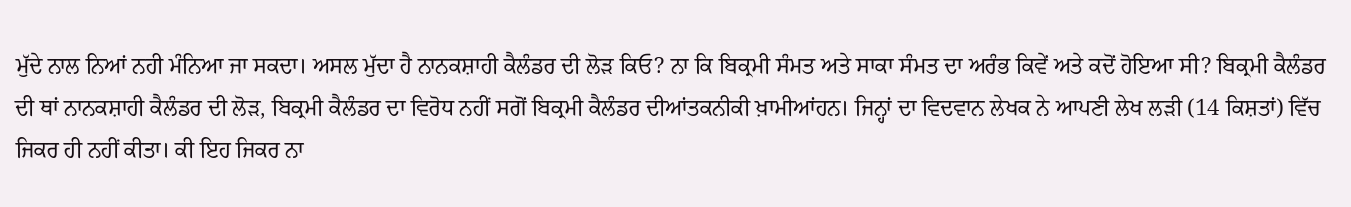ਮੁੱਦੇ ਨਾਲ ਨਿਆਂ ਨਹੀ ਮੰਨਿਆ ਜਾ ਸਕਦਾ। ਅਸਲ ਮੁੱਦਾ ਹੈ ਨਾਨਕਸ਼ਾਹੀ ਕੈਲੰਡਰ ਦੀ ਲੋੜ ਕਿਓ? ਨਾ ਕਿ ਬਿਕ੍ਰਮੀ ਸੰਮਤ ਅਤੇ ਸਾਕਾ ਸੰਮਤ ਦਾ ਅਰੰਭ ਕਿਵੇਂ ਅਤੇ ਕਦੋਂ ਹੋਇਆ ਸੀ? ਬਿਕ੍ਰਮੀ ਕੈਲੰਡਰ ਦੀ ਥਾਂ ਨਾਨਕਸ਼ਾਹੀ ਕੈਲੰਡਰ ਦੀ ਲੋੜ, ਬਿਕ੍ਰਮੀ ਕੈਲੰਡਰ ਦਾ ਵਿਰੋਧ ਨਹੀਂ ਸਗੋਂ ਬਿਕ੍ਰਮੀ ਕੈਲੰਡਰ ਦੀਆਂਤਕਨੀਕੀ ਖ਼ਾਮੀਆਂਹਨ। ਜਿਨ੍ਹਾਂ ਦਾ ਵਿਦਵਾਨ ਲੇਖਕ ਨੇ ਆਪਣੀ ਲੇਖ ਲੜੀ (14 ਕਿਸ਼ਤਾਂ) ਵਿੱਚ ਜਿਕਰ ਹੀ ਨਹੀਂ ਕੀਤਾ। ਕੀ ਇਹ ਜਿਕਰ ਨਾ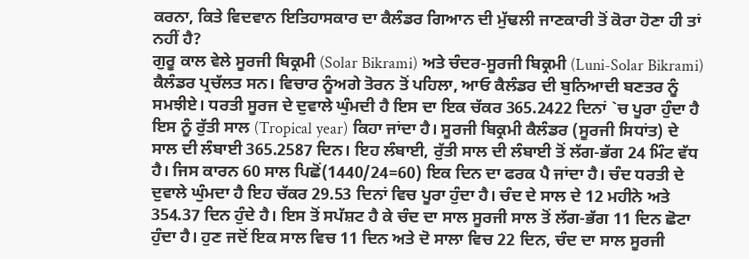ਕਰਨਾ, ਕਿਤੇ ਵਿਦਵਾਨ ਇਤਿਹਾਸਕਾਰ ਦਾ ਕੈਲੰਡਰ ਗਿਆਨ ਦੀ ਮੁੱਢਲੀ ਜਾਣਕਾਰੀ ਤੋਂ ਕੋਰਾ ਹੋਣਾ ਹੀ ਤਾਂ ਨਹੀਂ ਹੈ?
ਗੁਰੂ ਕਾਲ ਵੇਲੇ ਸੂਰਜੀ ਬਿਕ੍ਰਮੀ (Solar Bikrami) ਅਤੇ ਚੰਦਰ-ਸੂਰਜੀ ਬਿਕ੍ਰਮੀ (Luni-Solar Bikrami) ਕੈਲੰਡਰ ਪ੍ਰਚੱਲਤ ਸਨ। ਵਿਚਾਰ ਨੂੰਅਗੇ ਤੋਰਨ ਤੋਂ ਪਹਿਲਾ, ਆਓ ਕੈਲੰਡਰ ਦੀ ਬੁਨਿਆਦੀ ਬਣਤਰ ਨੂੰ ਸਮਝੀਏ। ਧਰਤੀ ਸੂਰਜ ਦੇ ਦੁਵਾਲੇ ਘੁੰਮਦੀ ਹੈ ਇਸ ਦਾ ਇਕ ਚੱਕਰ 365.2422 ਦਿਨਾਂ `ਚ ਪੂਰਾ ਹੁੰਦਾ ਹੈ ਇਸ ਨੂੰ ਰੁੱਤੀ ਸਾਲ (Tropical year) ਕਿਹਾ ਜਾਂਦਾ ਹੈ। ਸੂਰਜੀ ਬਿਕ੍ਰਮੀ ਕੈਲੰਡਰ (ਸੂਰਜੀ ਸਿਧਾਂਤ) ਦੇ ਸਾਲ ਦੀ ਲੰਬਾਈ 365.2587 ਦਿਨ। ਇਹ ਲੰਬਾਈ, ਰੁੱਤੀ ਸਾਲ ਦੀ ਲੰਬਾਈ ਤੋਂ ਲੱਗ-ਭੱਗ 24 ਮਿੰਟ ਵੱਧ ਹੈ। ਜਿਸ ਕਾਰਨ 60 ਸਾਲ ਪਿਛੋਂ(1440/24=60) ਇਕ ਦਿਨ ਦਾ ਫਰਕ ਪੈ ਜਾਂਦਾ ਹੈ। ਚੰਦ ਧਰਤੀ ਦੇ ਦੁਵਾਲੇ ਘੁੰਮਦਾ ਹੈ ਇਹ ਚੱਕਰ 29.53 ਦਿਨਾਂ ਵਿਚ ਪੂਰਾ ਹੁੰਦਾ ਹੈ। ਚੰਦ ਦੇ ਸਾਲ ਦੇ 12 ਮਹੀਨੇ ਅਤੇ 354.37 ਦਿਨ ਹੁੰਦੇ ਹੈ। ਇਸ ਤੋਂ ਸਪੱਸ਼ਟ ਹੈ ਕੇ ਚੰਦ ਦਾ ਸਾਲ ਸੂਰਜੀ ਸਾਲ ਤੋਂ ਲੱਗ-ਭੱਗ 11 ਦਿਨ ਛੋਟਾ ਹੁੰਦਾ ਹੈ। ਹੁਣ ਜਦੋਂ ਇਕ ਸਾਲ ਵਿਚ 11 ਦਿਨ ਅਤੇ ਦੋ ਸਾਲਾ ਵਿਚ 22 ਦਿਨ, ਚੰਦ ਦਾ ਸਾਲ ਸੂਰਜੀ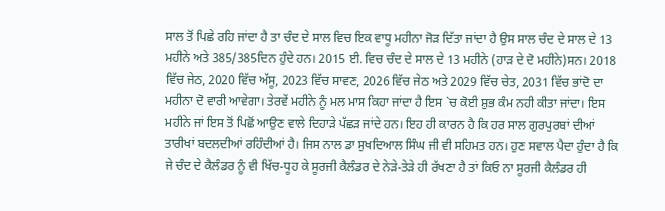ਸਾਲ ਤੋਂ ਪਿਛੇ ਰਹਿ ਜਾਂਦਾ ਹੈ ਤਾ ਚੰਦ ਦੇ ਸਾਲ ਵਿਚ ਇਕ ਵਾਧੂ ਮਹੀਨਾ ਜੋੜ ਦਿੱਤਾ ਜਾਂਦਾ ਹੈ ਉਸ ਸਾਲ ਚੰਦ ਦੇ ਸਾਲ ਦੇ 13 ਮਹੀਨੇ ਅਤੇ 385/385ਦਿਨ ਹੁੰਦੇ ਹਨ। 2015 ਈ. ਵਿਚ ਚੰਦ ਦੇ ਸਾਲ ਦੇ 13 ਮਹੀਨੇ (ਹਾੜ ਦੇ ਦੋ ਮਹੀਨੇ)ਸਨ। 2018 ਵਿੱਚ ਜੇਠ, 2020 ਵਿੱਚ ਅੱਸੂ, 2023 ਵਿੱਚ ਸਾਵਣ, 2026 ਵਿੱਚ ਜੇਠ ਅਤੇ 2029 ਵਿੱਚ ਚੇਤ, 2031 ਵਿੱਚ ਭਾਂਦੋ ਦਾ ਮਹੀਨਾ ਦੋ ਵਾਰੀ ਆਵੇਗਾ। ਤੇਰਵੇਂ ਮਹੀਨੇ ਨੂੰ ਮਲ ਮਾਸ ਕਿਹਾ ਜਾਂਦਾ ਹੈ ਇਸ `ਚ ਕੋਈ ਸ਼ੁਭ ਕੰਮ ਨਹੀ ਕੀਤਾ ਜਾਂਦਾ। ਇਸ ਮਹੀਨੇ ਜਾਂ ਇਸ ਤੋਂ ਪਿਛੋਂ ਆਉਣ ਵਾਲੇ ਦਿਹਾੜੇ ਪੱਛੜ ਜਾਂਦੇ ਹਨ। ਇਹ ਹੀ ਕਾਰਨ ਹੈ ਕਿ ਹਰ ਸਾਲ ਗੁਰਪੁਰਬਾਂ ਦੀਆਂ ਤਾਰੀਖਾਂ ਬਦਲਦੀਆਂ ਰਹਿੰਦੀਆਂ ਹੈ। ਜਿਸ ਨਾਲ ਡਾ ਸੁਖਦਿਆਲ ਸਿੰਘ ਜੀ ਵੀ ਸਹਿਮਤ ਹਨ। ਹੁਣ ਸਵਾਲ ਪੈਦਾ ਹੁੰਦਾ ਹੈ ਕਿ ਜੇ ਚੰਦ ਦੇ ਕੈਲੰਡਰ ਨੂੰ ਵੀ ਖਿੱਚ-ਧੂਹ ਕੇ ਸੂਰਜੀ ਕੈਲੰਡਰ ਦੇ ਨੇੜੇ-ਤੇੜੇ ਹੀ ਰੱਖਣਾ ਹੈ ਤਾਂ ਕਿਓ ਨਾ ਸੂਰਜੀ ਕੈਲੰਡਰ ਹੀ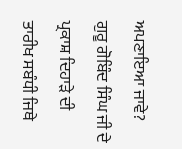ਅਪਣਾਇਆ ਜਾਵੇ?
ਗੁਰੂ ਗੋਬਿੰਦ ਸਿੰਘ ਜੀ ਦੇ ਪ੍ਰਕਾਸ਼ ਦਿਹਾੜੇ ਦੀ ਤਾਰੀਖ ਸਬੰਧੀ ਜਿਥੇ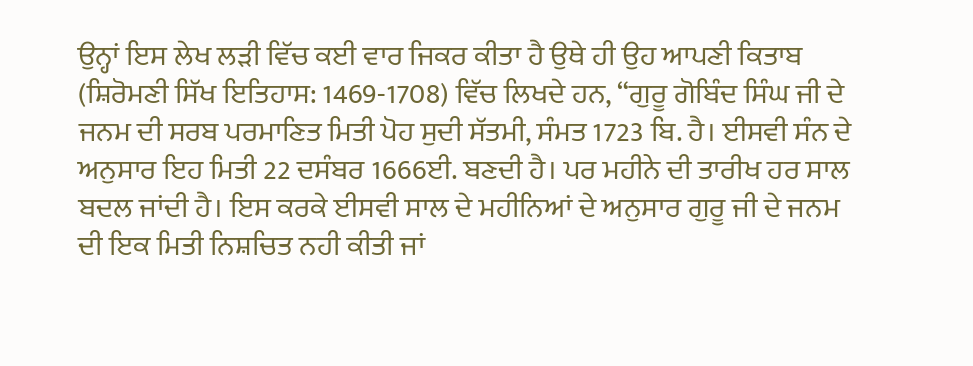ਉਨ੍ਹਾਂ ਇਸ ਲੇਖ ਲੜੀ ਵਿੱਚ ਕਈ ਵਾਰ ਜਿਕਰ ਕੀਤਾ ਹੈ ਉਥੇ ਹੀ ਉਹ ਆਪਣੀ ਕਿਤਾਬ (ਸ਼ਿਰੋਮਣੀ ਸਿੱਖ ਇਤਿਹਾਸ: 1469-1708) ਵਿੱਚ ਲਿਖਦੇ ਹਨ, “ਗੁਰੂ ਗੋਬਿੰਦ ਸਿੰਘ ਜੀ ਦੇ ਜਨਮ ਦੀ ਸਰਬ ਪਰਮਾਣਿਤ ਮਿਤੀ ਪੋਹ ਸੁਦੀ ਸੱਤਮੀ, ਸੰਮਤ 1723 ਬਿ. ਹੈ। ਈਸਵੀ ਸੰਨ ਦੇ ਅਨੁਸਾਰ ਇਹ ਮਿਤੀ 22 ਦਸੰਬਰ 1666ਈ. ਬਣਦੀ ਹੈ। ਪਰ ਮਹੀਨੇ ਦੀ ਤਾਰੀਖ ਹਰ ਸਾਲ ਬਦਲ ਜਾਂਦੀ ਹੈ। ਇਸ ਕਰਕੇ ਈਸਵੀ ਸਾਲ ਦੇ ਮਹੀਨਿਆਂ ਦੇ ਅਨੁਸਾਰ ਗੁਰੂ ਜੀ ਦੇ ਜਨਮ ਦੀ ਇਕ ਮਿਤੀ ਨਿਸ਼ਚਿਤ ਨਹੀ ਕੀਤੀ ਜਾਂ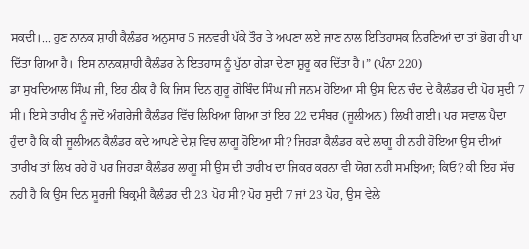ਸਕਦੀ।... ਹੁਣ ਨਾਨਕ ਸ਼ਾਹੀ ਕੈਲੰਡਰ ਅਨੁਸਾਰ 5 ਜਨਵਰੀ ਪੱਕੇ ਤੌਰ ਤੇ ਅਪਣਾ ਲਏ ਜਾਣ ਨਾਲ ਇਤਿਹਾਸਕ ਨਿਰਣਿਆਂ ਦਾ ਤਾਂ ਭੋਗ ਹੀ ਪਾ ਦਿੱਤਾ ਗਿਆ ਹੈ। ਇਸ ਨਾਨਕਸ਼ਾਹੀ ਕੈਲੰਡਰ ਨੇ ਇਤਹਾਸ ਨੂੰ ਪੁੱਠਾ ਗੇੜਾ ਦੇਣਾ ਸ਼ੁਰੂ ਕਰ ਦਿੱਤਾ ਹੈ।” (ਪੰਨਾ 220)
ਡਾ ਸੁਖਦਿਆਲ ਸਿੰਘ ਜੀ, ਇਹ ਠੀਕ ਹੈ ਕਿ ਜਿਸ ਦਿਨ ਗੁਰੂ ਗੋਬਿੰਦ ਸਿੰਘ ਜੀ ਜਨਮ ਹੋਇਆ ਸੀ ਉਸ ਦਿਨ ਚੰਦ ਦੇ ਕੈਲੰਡਰ ਦੀ ਪੋਹ ਸੁਦੀ 7 ਸੀ। ਇਸੇ ਤਾਰੀਖ ਨੂੰ ਜਦੋਂ ਅੰਗਰੇਜੀ ਕੈਲੰਡਰ ਵਿੱਚ ਲਿਖਿਆ ਗਿਆ ਤਾਂ ਇਹ 22 ਦਸੰਬਰ (ਜੂਲੀਅਨ) ਲਿਖੀ ਗਈ। ਪਰ ਸਵਾਲ ਪੈਦਾ ਹੁੰਦਾ ਹੈ ਕਿ ਕੀ ਜੂਲੀਅਨ ਕੈਲੰਡਰ ਕਦੇ ਆਪਣੇ ਦੇਸ਼ ਵਿਚ ਲਾਗੂ ਹੋਇਆ ਸੀ? ਜਿਹੜਾ ਕੈਲੰਡਰ ਕਦੇ ਲਾਗੂ ਹੀ ਨਹੀ ਹੋਇਆ ਉਸ ਦੀਆਂ ਤਾਰੀਖ ਤਾਂ ਲਿਖ ਰਹੇ ਹੋ ਪਰ ਜਿਹੜਾ ਕੈਲੰਡਰ ਲਾਗੂ ਸੀ ਉਸ ਦੀ ਤਾਰੀਖ ਦਾ ਜਿਕਰ ਕਰਨਾ ਵੀ ਯੋਗ ਨਹੀ ਸਮਝਿਆ; ਕਿਓ? ਕੀ ਇਹ ਸੱਚ ਨਹੀ ਹੈ ਕਿ ਉਸ ਦਿਨ ਸੂਰਜੀ ਬਿਕ੍ਰਮੀ ਕੈਲੰਡਰ ਦੀ 23 ਪੋਹ ਸੀ? ਪੋਹ ਸੁਦੀ 7 ਜਾਂ 23 ਪੋਹ, ਉਸ ਵੇਲੇ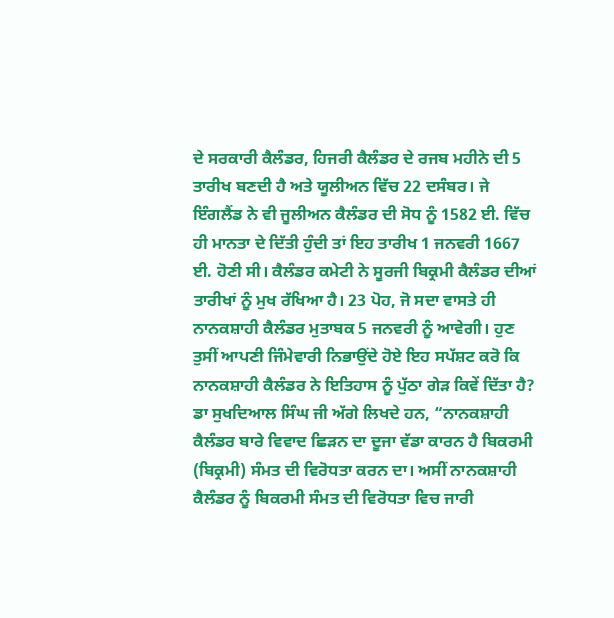ਦੇ ਸਰਕਾਰੀ ਕੈਲੰਡਰ, ਹਿਜਰੀ ਕੈਲੰਡਰ ਦੇ ਰਜਬ ਮਹੀਨੇ ਦੀ 5 ਤਾਰੀਖ ਬਣਦੀ ਹੈ ਅਤੇ ਯੂਲੀਅਨ ਵਿੱਚ 22 ਦਸੰਬਰ। ਜੇ ਇੰਗਲੈਂਡ ਨੇ ਵੀ ਜੂਲੀਅਨ ਕੈਲੰਡਰ ਦੀ ਸੋਧ ਨੂੰ 1582 ਈ. ਵਿੱਚ ਹੀ ਮਾਨਤਾ ਦੇ ਦਿੱਤੀ ਹੁੰਦੀ ਤਾਂ ਇਹ ਤਾਰੀਖ 1 ਜਨਵਰੀ 1667 ਈ. ਹੋਣੀ ਸੀ। ਕੈਲੰਡਰ ਕਮੇਟੀ ਨੇ ਸੂਰਜੀ ਬਿਕ੍ਰਮੀ ਕੈਲੰਡਰ ਦੀਆਂ ਤਾਰੀਖਾਂ ਨੂੰ ਮੁਖ ਰੱਖਿਆ ਹੈ। 23 ਪੋਹ, ਜੋ ਸਦਾ ਵਾਸਤੇ ਹੀ ਨਾਨਕਸ਼ਾਹੀ ਕੈਲੰਡਰ ਮੁਤਾਬਕ 5 ਜਨਵਰੀ ਨੂੰ ਆਵੇਗੀ। ਹੁਣ ਤੁਸੀਂ ਆਪਣੀ ਜਿੰਮੇਵਾਰੀ ਨਿਭਾਉਂਦੇ ਹੋਏ ਇਹ ਸਪੱਸ਼ਟ ਕਰੋ ਕਿ ਨਾਨਕਸ਼ਾਹੀ ਕੈਲੰਡਰ ਨੇ ਇਤਿਹਾਸ ਨੂੰ ਪੁੱਠਾ ਗੇੜ ਕਿਵੇਂ ਦਿੱਤਾ ਹੈ?
ਡਾ ਸੁਖਦਿਆਲ ਸਿੰਘ ਜੀ ਅੱਗੇ ਲਿਖਦੇ ਹਨ, “ਨਾਨਕਸ਼ਾਹੀ ਕੈਲੰਡਰ ਬਾਰੇ ਵਿਵਾਦ ਛਿੜਨ ਦਾ ਦੂਜਾ ਵੱਡਾ ਕਾਰਨ ਹੈ ਬਿਕਰਮੀ (ਬਿਕ੍ਰਮੀ) ਸੰਮਤ ਦੀ ਵਿਰੋਧਤਾ ਕਰਨ ਦਾ। ਅਸੀਂ ਨਾਨਕਸ਼ਾਹੀ ਕੈਲੰਡਰ ਨੂੰ ਬਿਕਰਮੀ ਸੰਮਤ ਦੀ ਵਿਰੋਧਤਾ ਵਿਚ ਜਾਰੀ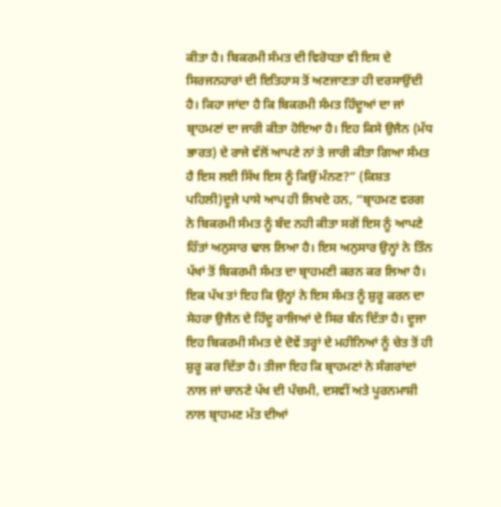ਕੀਤਾ ਹੈ। ਬਿਕਰਮੀ ਸੰਮਤ ਦੀ ਵਿਰੋਧਤਾ ਵੀ ਇਸ ਦੇ ਸਿਰਜਨਹਾਰਾਂ ਦੀ ਇਤਿਹਾਸ ਤੋਂ ਅਣਜਾਣਤਾ ਹੀ ਦਰਸਾਉਂਦੀ ਹੈ। ਕਿਹਾ ਜਾਂਦਾ ਹੈ ਕਿ ਬਿਕਰਮੀ ਸੰਮਤ ਹਿੰਦੂਆਂ ਦਾ ਜਾਂ ਬ੍ਰਾਹਮਣਾਂ ਦਾ ਜਾਰੀ ਕੀਤਾ ਹੋਇਆ ਹੈ। ਇਹ ਕਿਸੇ ਉਜੈਨ (ਮੱਧ ਭਾਰਤ) ਦੇ ਰਾਜੇ ਵੱਲੋਂ ਆਪਣੇ ਨਾਂ ਤੇ ਜਾਰੀ ਕੀਤਾ ਗਿਆ ਸੰਮਤ ਹੈ ਇਸ ਲਈ ਸਿੱਖ ਇਸ ਨੂੰ ਕਿਉਂ ਮੰਨਣ?” (ਕਿਸ਼ਤ ਪਹਿਲੀ)ਦੂਜੇ ਪਾਸੇ ਆਪ ਹੀ ਲਿਖਦੇ ਹਨ, “ਬ੍ਰਾਹਮਣ ਵਰਗ ਨੇ ਬਿਕਰਮੀ ਸੰਮਤ ਨੂੰ ਬੰਦ ਨਹੀ ਕੀਤਾ ਸਗੋਂ ਇਸ ਨੂੰ ਆਪਣੇ ਹਿੱਤਾਂ ਅਨੁਸਾਰ ਢਾਲ ਲਿਆ ਹੈ। ਇਸ ਅਨੁਸਾਰ ਉਨ੍ਹਾਂ ਨੇ ਤਿੰਨ ਪੱਖਾਂ ਤੋਂ ਬਿਕਰਮੀ ਸੰਮਤ ਦਾ ਬ੍ਰਾਹਮਣੀ ਕਰਨ ਕਰ ਲਿਆ ਹੈ।
ਇਕ ਪੱਖ ਤਾਂ ਇਹ ਕਿ ਉਨ੍ਹਾਂ ਨੇ ਇਸ ਸੰਮਤ ਨੂੰ ਸ਼ੁਰੂ ਕਰਨ ਦਾ ਸੇਹਰਾ ਉਜੈਨ ਦੇ ਹਿੰਦੂ ਰਾਜਿਆਂ ਦੇ ਸਿਰ ਬੰਨ ਦਿੱਤਾ ਹੈ। ਦੂਜਾ ਇਹ ਬਿਕਰਮੀ ਸੰਮਤ ਦੇ ਦੋਵੇਂ ਤਰ੍ਹਾਂ ਦੇ ਮਹੀਨਿਆਂ ਨੂੰ ਚੇਤ ਤੋਂ ਹੀ ਸ਼ੁਰੂ ਕਰ ਦਿੱਤਾ ਹੈ। ਤੀਜਾ ਇਹ ਕਿ ਬ੍ਰਾਹਮਣਾਂ ਨੇ ਸੰਗਰਾਂਦਾਂ ਨਾਲ ਜਾਂ ਚਾਨਣੇ ਪੱਖ ਦੀ ਪੰਚਮੀ, ਦਸਵੀਂ ਅਤੇ ਪੂਰਨਮਾਸ਼ੀ ਨਾਲ ਬ੍ਰਾਹਮਣ ਮੱਤ ਦੀਆਂ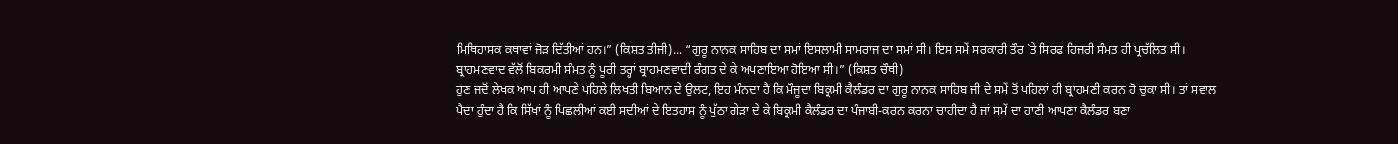ਮਿਥਿਹਾਸਕ ਕਥਾਵਾਂ ਜੋੜ ਦਿੱਤੀਆਂ ਹਨ।” (ਕਿਸ਼ਤ ਤੀਜੀ)... “ਗੁਰੂ ਨਾਨਕ ਸਾਹਿਬ ਦਾ ਸਮਾਂ ਇਸਲਾਮੀ ਸਾਮਰਾਜ ਦਾ ਸਮਾਂ ਸੀ। ਇਸ ਸਮੇਂ ਸਰਕਾਰੀ ਤੌਰ `ਤੇ ਸਿਰਫ ਹਿਜਰੀ ਸੰਮਤ ਹੀ ਪ੍ਰਚੱਲਿਤ ਸੀ। ਬ੍ਰਾਹਮਣਵਾਦ ਵੱਲੋਂ ਬਿਕਰਮੀ ਸੰਮਤ ਨੂੰ ਪੂਰੀ ਤਰ੍ਹਾਂ ਬ੍ਰਾਹਮਣਵਾਦੀ ਰੰਗਤ ਦੇ ਕੇ ਅਪਣਾਇਆ ਹੋਇਆ ਸੀ।” (ਕਿਸ਼ਤ ਚੌਥੀ)
ਹੁਣ ਜਦੋਂ ਲੇਖਕ ਆਪ ਹੀ ਆਪਣੇ ਪਹਿਲੇ ਲਿਖਤੀ ਬਿਆਨ ਦੇ ਉਲਟ, ਇਹ ਮੰਨਦਾ ਹੈ ਕਿ ਮੌਜੂਦਾ ਬਿਕ੍ਰਮੀ ਕੈਲੰਡਰ ਦਾ ਗੁਰੂ ਨਾਨਕ ਸਾਹਿਬ ਜੀ ਦੇ ਸਮੇਂ ਤੋਂ ਪਹਿਲਾਂ ਹੀ ਬ੍ਰਾਹਮਣੀ ਕਰਨ ਹੋ ਚੁਕਾ ਸੀ। ਤਾਂ ਸਵਾਲ ਪੈਦਾ ਹੁੰਦਾ ਹੈ ਕਿ ਸਿੱਖਾਂ ਨੂੰ ਪਿਛਲੀਆਂ ਕਈ ਸਦੀਆਂ ਦੇ ਇਤਹਾਸ ਨੂੰ ਪੁੱਠਾ ਗੇੜਾ ਦੇ ਕੇ ਬਿਕ੍ਰਮੀ ਕੈਲੰਡਰ ਦਾ ਪੰਜਾਬੀ-ਕਰਨ ਕਰਨਾ ਚਾਹੀਦਾ ਹੈ ਜਾਂ ਸਮੇਂ ਦਾ ਹਾਣੀ ਆਪਣਾ ਕੈਲੰਡਰ ਬਣਾ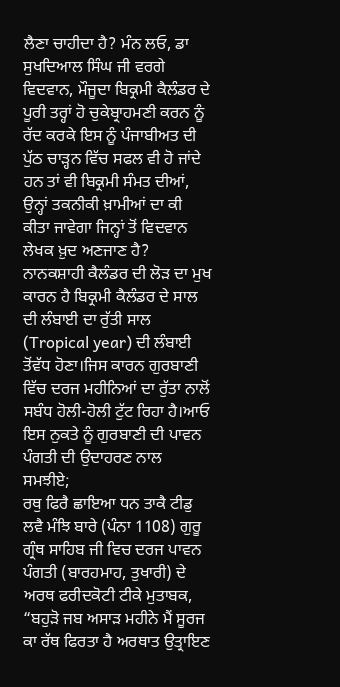ਲੈਣਾ ਚਾਹੀਦਾ ਹੈ? ਮੰਨ ਲਓ, ਡਾ ਸੁਖਦਿਆਲ ਸਿੰਘ ਜੀ ਵਰਗੇ ਵਿਦਵਾਨ, ਮੌਜੂਦਾ ਬਿਕ੍ਰਮੀ ਕੈਲੰਡਰ ਦੇ ਪੂਰੀ ਤਰ੍ਹਾਂ ਹੋ ਚੁਕੇਬ੍ਰਾਹਮਣੀ ਕਰਨ ਨੂੰ ਰੱਦ ਕਰਕੇ ਇਸ ਨੂੰ ਪੰਜਾਬੀਅਤ ਦੀ ਪੁੱਠ ਚਾੜ੍ਹਨ ਵਿੱਚ ਸਫਲ ਵੀ ਹੋ ਜਾਂਦੇ ਹਨ ਤਾਂ ਵੀ ਬਿਕ੍ਰਮੀ ਸੰਮਤ ਦੀਆਂ, ਉਨ੍ਹਾਂ ਤਕਨੀਕੀ ਖ਼ਾਮੀਆਂ ਦਾ ਕੀ ਕੀਤਾ ਜਾਵੇਗਾ ਜਿਨ੍ਹਾਂ ਤੋਂ ਵਿਦਵਾਨ ਲੇਖਕ ਖ਼ੁਦ ਅਣਜਾਣ ਹੈ?
ਨਾਨਕਸ਼ਾਹੀ ਕੈਲੰਡਰ ਦੀ ਲੋੜ ਦਾ ਮੁਖ ਕਾਰਨ ਹੈ ਬਿਕ੍ਰਮੀ ਕੈਲੰਡਰ ਦੇ ਸਾਲ ਦੀ ਲੰਬਾਈ ਦਾ ਰੁੱਤੀ ਸਾਲ (Tropical year) ਦੀ ਲੰਬਾਈ ਤੋਂਵੱਧ ਹੋਣਾ।ਜਿਸ ਕਾਰਨ ਗੁਰਬਾਣੀ ਵਿੱਚ ਦਰਜ ਮਹੀਨਿਆਂ ਦਾ ਰੁੱਤਾ ਨਾਲੋਂ ਸਬੰਧ ਹੋਲੀ-ਹੋਲੀ ਟੁੱਟ ਰਿਹਾ ਹੈ।ਆਓ ਇਸ ਨੁਕਤੇ ਨੂੰ ਗੁਰਬਾਣੀ ਦੀ ਪਾਵਨ ਪੰਗਤੀ ਦੀ ਉਦਾਹਰਣ ਨਾਲ ਸਮਝੀਏ;
ਰਥੁ ਫਿਰੈ ਛਾਇਆ ਧਨ ਤਾਕੈ ਟੀਡੁ ਲਵੈ ਮੰਝਿ ਬਾਰੇ (ਪੰਨਾ 1108) ਗੁਰੂ ਗ੍ਰੰਥ ਸਾਹਿਬ ਜੀ ਵਿਚ ਦਰਜ ਪਾਵਨ ਪੰਗਤੀ (ਬਾਰਹਮਾਹ, ਤੁਖਾਰੀ) ਦੇ ਅਰਥ ਫਰੀਦਕੋਟੀ ਟੀਕੇ ਮੁਤਾਬਕ, “ਬਹੁੜੋ ਜਬ ਅਸਾੜ ਮਹੀਨੇ ਮੈਂ ਸੂਰਜ ਕਾ ਰੱਥ ਫਿਰਤਾ ਹੈ ਅਰਥਾਤ ਉਤ੍ਰਾਇਣ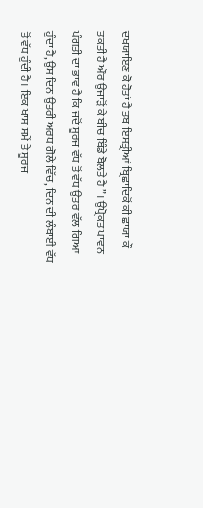ਦਖਯਾਇਣ ਕੋ ਹੋਤਾਂ ਹੈ ਤਬ ਇਸਤ੍ਰੀਆਂ ਬ੍ਰਿਛਾਦਿਕੋਂ ਕੀ ਛਾਯਾ ਕੌ ਤਕਤੀ ਹੈ ਔਰ ਉਜਾੜੋਂ ਕੇ ਬੀਚ ਬਿੰਡੇ ਬੋਲਤੇ ਹੈ”। ਉਪ੍ਰੋਕਤ ਪਾਵਨ ਪੰਗਤੀ ਦਾ ਭਾਵ ਹੈ ਕਿ ਜਦੋਂ ਸੂਰਜ ਵੱਧ ਤੋਂ ਵੱਧ ਉਤਰ ਵੱਲ ਗਿਆ ਹੁੰਦਾ ਹੈ,ਉਸ ਦਿਨ ਉਤਰੀ ਅਰਧ ਗੋਲੇ ਵਿੱਚ, ਦਿਨ ਦੀ ਲੰਬਾਈ ਵੱਧ ਤੋਂ ਵੱਧ ਹੁੰਦੀ ਹੈ। ਇਕ ਖਾਸ ਸਮੇਂ ਤੇ ਸੂਰਜ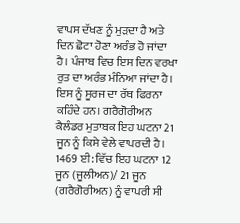ਵਾਪਸ ਦੱਖਣ ਨੂੰ ਮੁੜਦਾ ਹੈ ਅਤੇ ਦਿਨ ਛੋਟਾ ਹੋਣਾ ਅਰੰਭ ਹੋ ਜਾਂਦਾ ਹੈ। ਪੰਜਾਬ ਵਿਚ ਇਸ ਦਿਨ ਵਰਖਾ ਰੁਤ ਦਾ ਅਰੰਭ ਮੰਨਿਆ ਜਾਂਦਾ ਹੈ। ਇਸ ਨੂੰ ਸੂਰਜ ਦਾ ਰੱਥ ਫਿਰਨਾ ਕਹਿੰਦੇ ਹਨ। ਗਰੈਗੋਰੀਅਨ ਕੈਲੰਡਰ ਮੁਤਾਬਕ ਇਹ ਘਟਨਾ 21 ਜੂਨ ਨੂੰ ਕਿਸੇ ਵੇਲੇ ਵਾਪਰਦੀ ਹੈ। 1469 ਈ: ਵਿੱਚ ਇਹ ਘਟਨਾ 12 ਜੂਨ (ਜੂਲੀਅਨ)/ 21 ਜੂਨ (ਗਰੈਗੋਰੀਅਨ) ਨੂੰ ਵਾਪਰੀ ਸੀ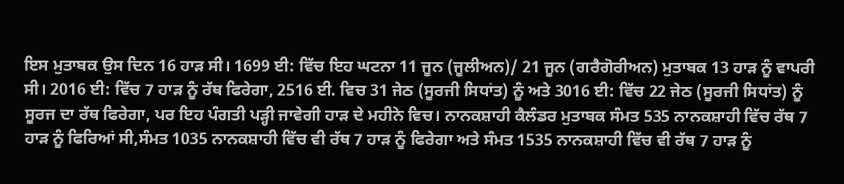ਇਸ ਮੁਤਾਬਕ ਉਸ ਦਿਨ 16 ਹਾੜ ਸੀ। 1699 ਈ: ਵਿੱਚ ਇਹ ਘਟਨਾ 11 ਜੂਨ (ਜੂਲੀਅਨ)/ 21 ਜੂਨ (ਗਰੈਗੋਰੀਅਨ) ਮੁਤਾਬਕ 13 ਹਾੜ ਨੂੰ ਵਾਪਰੀ ਸੀ। 2016 ਈ: ਵਿੱਚ 7 ਹਾੜ ਨੂੰ ਰੱਥ ਫਿਰੇਗਾ, 2516 ਈ. ਵਿਚ 31 ਜੇਠ (ਸੂਰਜੀ ਸਿਧਾਂਤ) ਨੂੰ ਅਤੇ 3016 ਈ: ਵਿੱਚ 22 ਜੇਠ (ਸੂਰਜੀ ਸਿਧਾਂਤ) ਨੂੰ ਸੂਰਜ ਦਾ ਰੱਥ ਫਿਰੇਗਾ, ਪਰ ਇਹ ਪੰਗਤੀ ਪੜ੍ਹੀ ਜਾਵੇਗੀ ਹਾੜ ਦੇ ਮਹੀਨੇ ਵਿਚ। ਨਾਨਕਸ਼ਾਹੀ ਕੈਲੰਡਰ ਮੁਤਾਬਕ ਸੰਮਤ 535 ਨਾਨਕਸ਼ਾਹੀ ਵਿੱਚ ਰੱਥ 7 ਹਾੜ ਨੂੰ ਫਿਰਿਆਂ ਸੀ,ਸੰਮਤ 1035 ਨਾਨਕਸ਼ਾਹੀ ਵਿੱਚ ਵੀ ਰੱਥ 7 ਹਾੜ ਨੂੰ ਫਿਰੇਗਾ ਅਤੇ ਸੰਮਤ 1535 ਨਾਨਕਸ਼ਾਹੀ ਵਿੱਚ ਵੀ ਰੱਥ 7 ਹਾੜ ਨੂੰ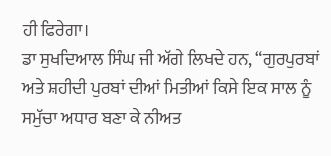ਹੀ ਫਿਰੇਗਾ।
ਡਾ ਸੁਖਦਿਆਲ ਸਿੰਘ ਜੀ ਅੱਗੇ ਲਿਖਦੇ ਹਨ, “ਗੁਰਪੁਰਬਾਂ ਅਤੇ ਸ਼ਹੀਦੀ ਪੁਰਬਾਂ ਦੀਆਂ ਮਿਤੀਆਂ ਕਿਸੇ ਇਕ ਸਾਲ ਨੂੰ ਸਮੁੱਚਾ ਅਧਾਰ ਬਣਾ ਕੇ ਨੀਅਤ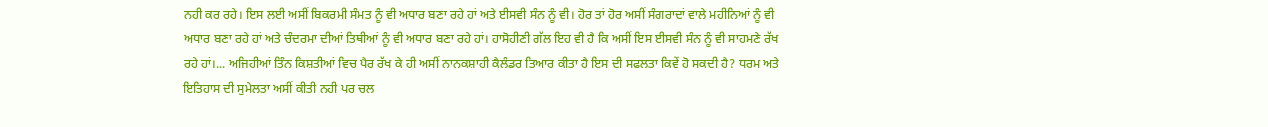ਨਹੀ ਕਰ ਰਹੇ। ਇਸ ਲਈ ਅਸੀਂ ਬਿਕਰਮੀ ਸੰਮਤ ਨੂੰ ਵੀ ਅਧਾਰ ਬਣਾ ਰਹੇ ਹਾਂ ਅਤੇ ਈਸਵੀ ਸੰਨ ਨੂੰ ਵੀ। ਹੋਰ ਤਾਂ ਹੋਰ ਅਸੀਂ ਸੰਗਰਾਦਾਂ ਵਾਲੇ ਮਹੀਨਿਆਂ ਨੂੰ ਵੀ ਅਧਾਰ ਬਣਾ ਰਹੇ ਹਾਂ ਅਤੇ ਚੰਦਰਮਾ ਦੀਆਂ ਤਿਥੀਆਂ ਨੂੰ ਵੀ ਅਧਾਰ ਬਣਾ ਰਹੇ ਹਾਂ। ਹਾਸੋਹੀਣੀ ਗੱਲ ਇਹ ਵੀ ਹੈ ਕਿ ਅਸੀਂ ਇਸ ਈਸਵੀ ਸੰਨ ਨੂੰ ਵੀ ਸਾਹਮਣੇ ਰੱਖ ਰਹੇ ਹਾਂ।... ਅਜਿਹੀਆਂ ਤਿੰਨ ਕਿਸ਼ਤੀਆਂ ਵਿਚ ਪੈਰ ਰੱਖ ਕੇ ਹੀ ਅਸੀਂ ਨਾਨਕਸ਼ਾਹੀ ਕੈਲੰਡਰ ਤਿਆਰ ਕੀਤਾ ਹੈ ਇਸ ਦੀ ਸਫਲਤਾ ਕਿਵੇਂ ਹੋ ਸਕਦੀ ਹੈ? ਧਰਮ ਅਤੇ ਇਤਿਹਾਸ ਦੀ ਸੁਮੇਲਤਾ ਅਸੀਂ ਕੀਤੀ ਨਹੀ ਪਰ ਚਲ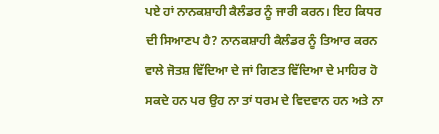ਪਏ ਹਾਂ ਨਾਨਕਸ਼ਾਹੀ ਕੈਲੰਡਰ ਨੂੰ ਜਾਰੀ ਕਰਨ। ਇਹ ਕਿਧਰ ਦੀ ਸਿਆਣਪ ਹੈ? ਨਾਨਕਸ਼ਾਹੀ ਕੈਲੰਡਰ ਨੂੰ ਤਿਆਰ ਕਰਨ ਵਾਲੇ ਜੋਤਸ਼ ਵਿੱਦਿਆ ਦੇ ਜਾਂ ਗਿਣਤ ਵਿੱਦਿਆ ਦੇ ਮਾਹਿਰ ਹੋ ਸਕਦੇ ਹਨ ਪਰ ਉਹ ਨਾ ਤਾਂ ਧਰਮ ਦੇ ਵਿਦਵਾਨ ਹਨ ਅਤੇ ਨਾ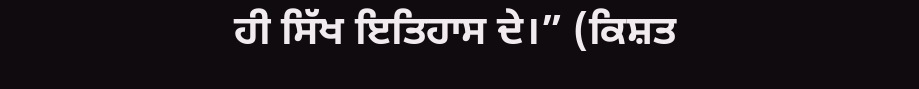ਹੀ ਸਿੱਖ ਇਤਿਹਾਸ ਦੇ।” (ਕਿਸ਼ਤ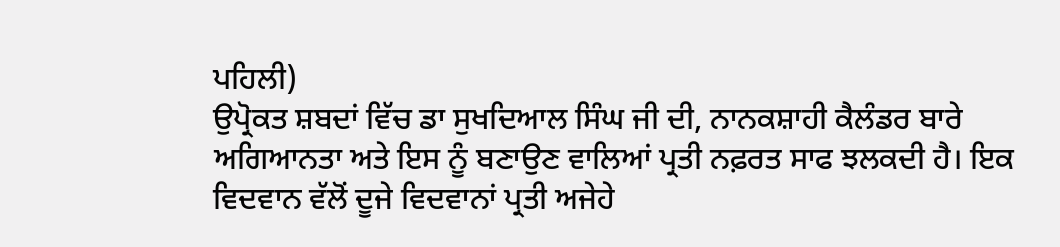ਪਹਿਲੀ)
ਉਪ੍ਰੋਕਤ ਸ਼ਬਦਾਂ ਵਿੱਚ ਡਾ ਸੁਖਦਿਆਲ ਸਿੰਘ ਜੀ ਦੀ, ਨਾਨਕਸ਼ਾਹੀ ਕੈਲੰਡਰ ਬਾਰੇ ਅਗਿਆਨਤਾ ਅਤੇ ਇਸ ਨੂੰ ਬਣਾਉਣ ਵਾਲਿਆਂ ਪ੍ਰਤੀ ਨਫ਼ਰਤ ਸਾਫ ਝਲਕਦੀ ਹੈ। ਇਕ ਵਿਦਵਾਨ ਵੱਲੋਂ ਦੂਜੇ ਵਿਦਵਾਨਾਂ ਪ੍ਰਤੀ ਅਜੇਹੇ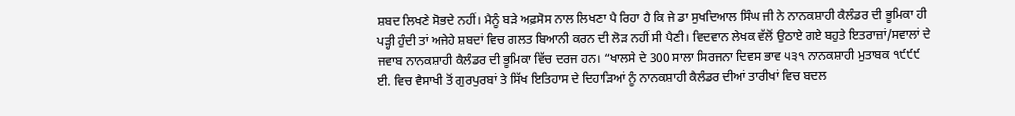ਸ਼ਬਦ ਲਿਖਣੇ ਸੋਭਦੇ ਨਹੀਂ। ਮੈਨੂੰ ਬੜੇ ਅਫ਼ਸੋਸ ਨਾਲ ਲਿਖਣਾ ਪੈ ਰਿਹਾ ਹੈ ਕਿ ਜੇ ਡਾ ਸੁਖਦਿਆਲ ਸਿੰਘ ਜੀ ਨੇ ਨਾਨਕਸ਼ਾਹੀ ਕੈਲੰਡਰ ਦੀ ਭੂਮਿਕਾ ਹੀ ਪੜ੍ਹੀ ਹੁੰਦੀ ਤਾਂ ਅਜੇਹੇ ਸ਼ਬਦਾਂ ਵਿਚ ਗਲਤ ਬਿਆਨੀ ਕਰਨ ਦੀ ਲੋੜ ਨਹੀਂ ਸੀ ਪੈਣੀ। ਵਿਦਵਾਨ ਲੇਖਕ ਵੱਲੋਂ ਉਠਾਏ ਗਏ ਬਹੁਤੇ ਇਤਰਾਜ਼ਾਂ/ਸਵਾਲਾਂ ਦੇ ਜਵਾਬ ਨਾਨਕਸ਼ਾਹੀ ਕੈਲੰਡਰ ਦੀ ਭੂਮਿਕਾ ਵਿੱਚ ਦਰਜ ਹਨ। “ਖਾਲਸੇ ਦੇ 300 ਸਾਲਾ ਸਿਰਜਨਾ ਦਿਵਸ ਭਾਵ ੫੩੧ ਨਾਨਕਸ਼ਾਹੀ ਮੁਤਾਬਕ ੧੯੯੯ ਈ. ਵਿਚ ਵੈਸਾਖੀ ਤੋਂ ਗੁਰਪੁਰਬਾਂ ਤੇ ਸਿੱਖ ਇਤਿਹਾਸ ਦੇ ਦਿਹਾੜਿਆਂ ਨੂੰ ਨਾਨਕਸ਼ਾਹੀ ਕੈਲੰਡਰ ਦੀਆਂ ਤਾਰੀਖਾਂ ਵਿਚ ਬਦਲ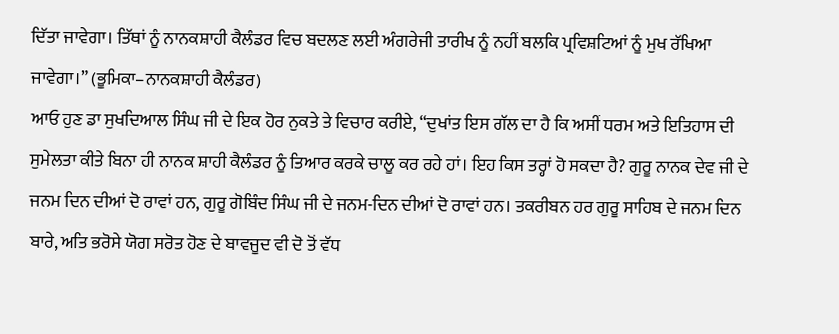ਦਿੱਤਾ ਜਾਵੇਗਾ। ਤਿੱਥਾਂ ਨੂੰ ਨਾਨਕਸ਼ਾਹੀ ਕੈਲੰਡਰ ਵਿਚ ਬਦਲਣ ਲਈ ਅੰਗਰੇਜੀ ਤਾਰੀਖ ਨੂੰ ਨਹੀਂ ਬਲਕਿ ਪ੍ਰਵਿਸ਼ਟਿਆਂ ਨੂੰ ਮੁਖ ਰੱਖਿਆ ਜਾਵੇਗਾ।” (ਭੂਮਿਕਾ–ਨਾਨਕਸ਼ਾਹੀ ਕੈਲੰਡਰ)
ਆਓ ਹੁਣ ਡਾ ਸੁਖਦਿਆਲ ਸਿੰਘ ਜੀ ਦੇ ਇਕ ਹੋਰ ਨੁਕਤੇ ਤੇ ਵਿਚਾਰ ਕਰੀਏ, “ਦੁਖਾਂਤ ਇਸ ਗੱਲ ਦਾ ਹੈ ਕਿ ਅਸੀਂ ਧਰਮ ਅਤੇ ਇਤਿਹਾਸ ਦੀ ਸੁਮੇਲਤਾ ਕੀਤੇ ਬਿਨਾ ਹੀ ਨਾਨਕ ਸ਼ਾਹੀ ਕੈਲੰਡਰ ਨੂੰ ਤਿਆਰ ਕਰਕੇ ਚਾਲੂ ਕਰ ਰਹੇ ਹਾਂ। ਇਹ ਕਿਸ ਤਰ੍ਹਾਂ ਹੋ ਸਕਦਾ ਹੈ? ਗੁਰੂ ਨਾਨਕ ਦੇਵ ਜੀ ਦੇ ਜਨਮ ਦਿਨ ਦੀਆਂ ਦੋ ਰਾਵਾਂ ਹਨ, ਗੁਰੂ ਗੋਬਿੰਦ ਸਿੰਘ ਜੀ ਦੇ ਜਨਮ-ਦਿਨ ਦੀਆਂ ਦੋ ਰਾਵਾਂ ਹਨ। ਤਕਰੀਬਨ ਹਰ ਗੁਰੂ ਸਾਹਿਬ ਦੇ ਜਨਮ ਦਿਨ ਬਾਰੇ, ਅਤਿ ਭਰੋਸੇ ਯੋਗ ਸਰੋਤ ਹੋਣ ਦੇ ਬਾਵਜੂਦ ਵੀ ਦੋ ਤੋਂ ਵੱਧ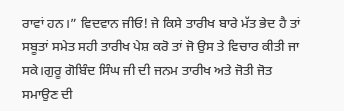ਰਾਵਾਂ ਹਨ।” ਵਿਦਵਾਨ ਜੀਓ! ਜੇ ਕਿਸੇ ਤਾਰੀਖ ਬਾਰੇ ਮੱਤ ਭੇਦ ਹੈ ਤਾਂ ਸਬੂਤਾਂ ਸਮੇਤ ਸਹੀ ਤਾਰੀਖ ਪੇਸ਼ ਕਰੋ ਤਾਂ ਜੋ ਉਸ ਤੇ ਵਿਚਾਰ ਕੀਤੀ ਜਾ ਸਕੇ।ਗੁਰੂ ਗੋਬਿੰਦ ਸਿੰਘ ਜੀ ਦੀ ਜਨਮ ਤਾਰੀਖ ਅਤੇ ਜੋਤੀ ਜੋਤ ਸਮਾਉਣ ਦੀ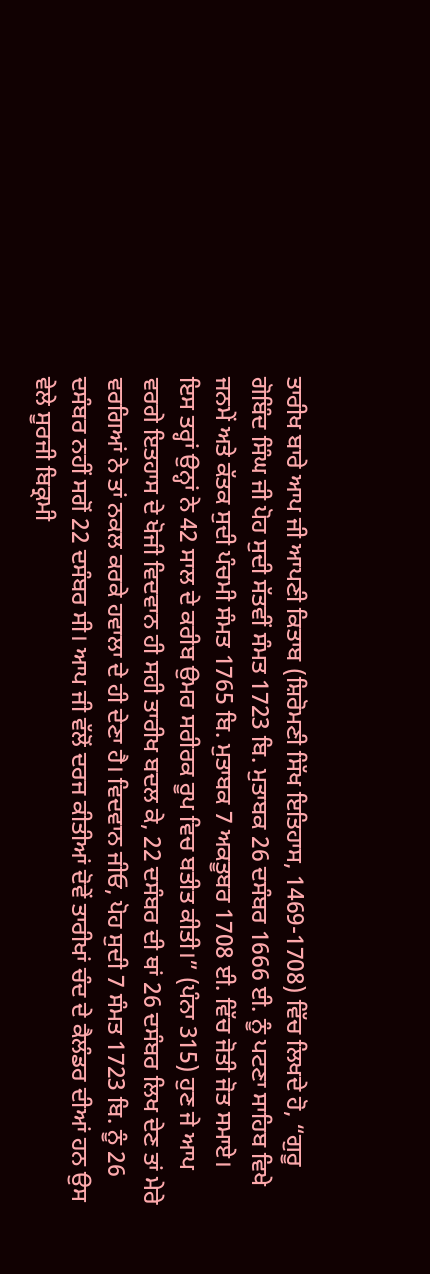ਤਾਰੀਖ ਬਾਰੇ ਆਪ ਜੀ ਆਪਣੀ ਕਿਤਾਬ (ਸ਼ਿਰੋਮਣੀ ਸਿੱਖ ਇਤਿਹਾਸ, 1469-1708) ਵਿੱਚ ਲਿਖਦੇ ਹੋ, “ਗੁਰੂ ਗੋਬਿੰਦ ਸਿੰਘ ਜੀ ਪੋਹ ਸੁਦੀ ਸੱਤਵੀਂ ਸੰਮਤ 1723 ਬਿ. ਮੁਤਾਬਕ 26 ਦਸੰਬਰ 1666 ਈ. ਨੂੰ ਪਟਣਾ ਸਾਹਿਬ ਵਿਖੇ ਜਨਮੇਂ ਅਤੇ ਕੱਤਕ ਸੁਦੀ ਪੰਚਮੀ ਸੰਮਤ 1765 ਬਿ. ਮੁਤਾਬਕ 7 ਅਕਤੂਬਰ 1708 ਈ. ਵਿੱਚ ਜੋਤੀ ਜੋਤ ਸਮਾਏ। ਇਸ ਤਰ੍ਹਾਂ ਉਨ੍ਹਾਂ ਨੇ 42 ਸਾਲ ਦੇ ਕਰੀਬ ਉਮਰ ਸਰੀਰਕ ਰੂਪ ਵਿਚ ਬਤੀਤ ਕੀਤੀ।” (ਪੰਨਾ 315) ਹੁਣ ਜੇ ਆਪ ਵਰਗੇ ਇਤਹਾਸ ਦੇ ਖੋਜੀ ਵਿਦਵਾਨ ਹੀ ਸਹੀ ਤਾਰੀਖ ਬਦਲ ਕੇ, 22 ਦਸੰਬਰ ਦੀ ਥਾਂ 26 ਦਸੰਬਰ ਲਿਖ ਦੇਣ ਤਾਂ ਮੇਰੇ ਵਰਗਿਆਂ ਨੇ ਤਾਂ ਨਕਲ ਕਰਕੇ ਹਵਾਲਾ ਦੇ ਹੀ ਦੇਣਾ ਹੈ। ਵਿਦਵਾਨ ਜੀਓ, ਪੋਹ ਸੁਦੀ 7 ਸੰਮਤ 1723 ਬਿ. ਨੂੰ 26 ਦਸੰਬਰ ਨਹੀਂ ਸਗੋਂ 22 ਦਸੰਬਰ ਸੀ। ਆਪ ਜੀ ਵੱਲੋਂ ਦਰਜ ਕੀਤੀਆਂ ਦੋਵੇਂ ਤਾਰੀਖਾਂ ਚੰਦ ਦੇ ਕੈਲੰਡਰ ਦੀਆਂ ਹਨ ਉਸ ਵੇਲੇ ਸੂਰਜੀ ਬਿਕ੍ਰਮੀ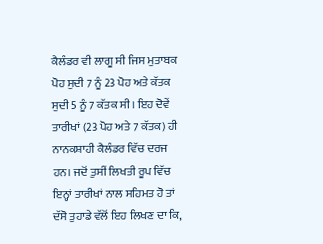ਕੈਲੰਡਰ ਵੀ ਲਾਗੂ ਸੀ ਜਿਸ ਮੁਤਾਬਕ ਪੋਹ ਸੁਦੀ 7 ਨੂੰ 23 ਪੋਹ ਅਤੇ ਕੱਤਕ ਸੁਦੀ 5 ਨੂੰ 7 ਕੱਤਕ ਸੀ। ਇਹ ਦੋਵੇਂ ਤਾਰੀਖਾਂ (23 ਪੋਹ ਅਤੇ 7 ਕੱਤਕ) ਹੀ ਨਾਨਕਸ਼ਾਹੀ ਕੈਲੰਡਰ ਵਿੱਚ ਦਰਜ ਹਨ। ਜਦੋਂ ਤੁਸੀਂ ਲਿਖਤੀ ਰੂਪ ਵਿੱਚ ਇਨ੍ਹਾਂ ਤਾਰੀਖਾਂ ਨਾਲ ਸਹਿਮਤ ਹੋ ਤਾਂ ਦੱਸੋ ਤੁਹਾਡੇ ਵੱਲੋਂ ਇਹ ਲਿਖਣ ਦਾ ਕਿ,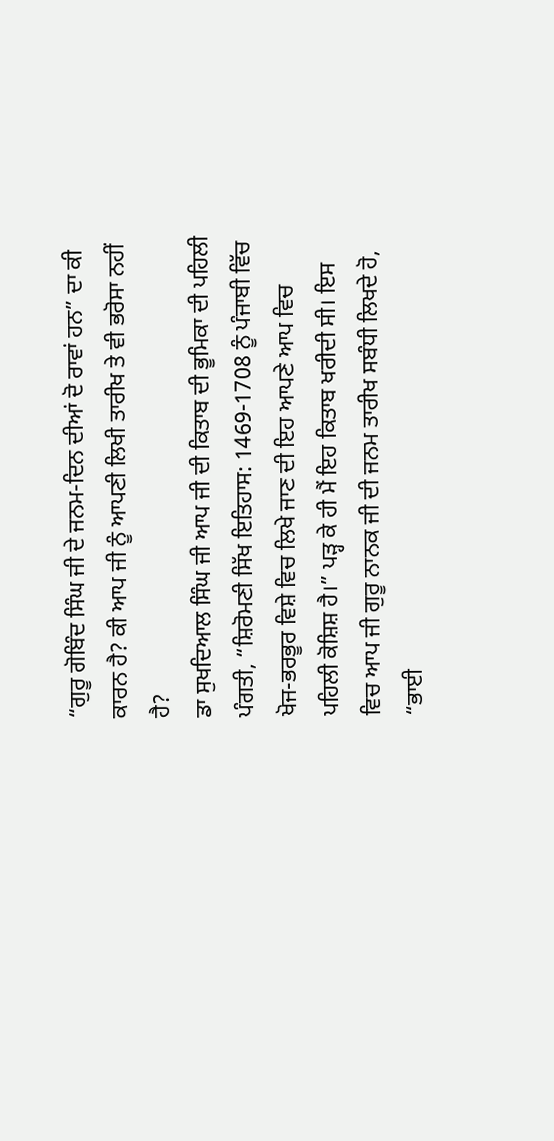“ਗੁਰੂ ਗੋਬਿੰਦ ਸਿੰਘ ਜੀ ਦੇ ਜਨਮ-ਦਿਨ ਦੀਆਂ ਦੋ ਰਾਵਾਂ ਹਨ” ਦਾ ਕੀ ਕਾਰਨ ਹੈ? ਕੀ ਆਪ ਜੀ ਨੂੰ ਆਪਣੀ ਲਿਖੀ ਤਾਰੀਖ ਤੇ ਵੀ ਭਰੋਸਾ ਨਹੀਂ ਹੈ?
ਡਾ ਸੁਖਦਿਆਲ ਸਿੰਘ ਜੀ ਆਪ ਜੀ ਦੀ ਕਿਤਾਬ ਦੀ ਭੂਮਿਕਾ ਦੀ ਪਹਿਲੀ ਪੰਗਤੀ, “ਸ਼ਿਰੋਮਣੀ ਸਿੱਖ ਇਤਿਹਾਸ: 1469-1708 ਨੂੰ ਪੰਜਾਬੀ ਵਿੱਚ ਖੋਜ-ਭਰਭੂਰ ਵਿਸ਼ੇ ਵਿਚ ਲਿਖੇ ਜਾਣ ਦੀ ਇਹ ਆਪਣੇ ਆਪ ਵਿਚ ਪਹਿਲੀ ਕੋਸ਼ਿਸ਼ ਹੈ।” ਪੜ੍ਹ ਕੇ ਹੀ ਮੈਂ ਇਹ ਕਿਤਾਬ ਖਰੀਦੀ ਸੀ। ਇਸ ਵਿਚ ਆਪ ਜੀ ਗੁਰੂ ਨਾਨਕ ਜੀ ਦੀ ਜਨਮ ਤਾਰੀਖ ਸਬੰਧੀ ਲਿਖਦੇ ਹੋ, “ਭਾਈ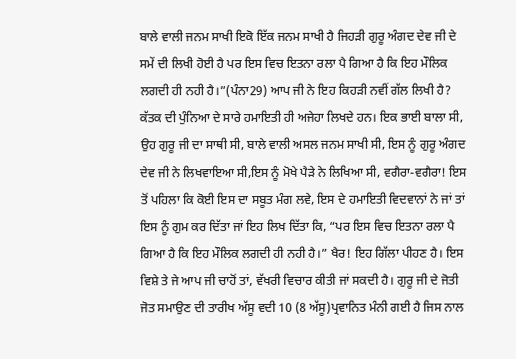ਬਾਲੇ ਵਾਲੀ ਜਨਮ ਸਾਖੀ ਇਕੋ ਇੱਕ ਜਨਮ ਸਾਖੀ ਹੈ ਜਿਹੜੀ ਗੁਰੂ ਅੰਗਦ ਦੇਵ ਜੀ ਦੇ ਸਮੇਂ ਦੀ ਲਿਖੀ ਹੋਈ ਹੈ ਪਰ ਇਸ ਵਿਚ ਇਤਨਾ ਰਲਾ ਪੈ ਗਿਆ ਹੈ ਕਿ ਇਹ ਮੌਲਿਕ ਲਗਦੀ ਹੀ ਨਹੀ ਹੈ।”(ਪੰਨਾ29) ਆਪ ਜੀ ਨੇ ਇਹ ਕਿਹੜੀ ਨਵੀਂ ਗੱਲ ਲਿਖੀ ਹੈ? ਕੱਤਕ ਦੀ ਪੁੰਨਿਆ ਦੇ ਸਾਰੇ ਹਮਾਇਤੀ ਹੀ ਅਜੇਹਾ ਲਿਖਦੇ ਹਨ। ਇਕ ਭਾਈ ਬਾਲਾ ਸੀ, ਉਹ ਗੁਰੂ ਜੀ ਦਾ ਸਾਥੀ ਸੀ, ਬਾਲੇ ਵਾਲੀ ਅਸਲ ਜਨਮ ਸਾਖੀ ਸੀ, ਇਸ ਨੂੰ ਗੁਰੂ ਅੰਗਦ ਦੇਵ ਜੀ ਨੇ ਲਿਖਵਾਇਆ ਸੀ,ਇਸ ਨੂੰ ਮੋਖੇ ਪੈੜੇ ਨੇ ਲਿਖਿਆ ਸੀ, ਵਗੈਰਾ-ਵਗੈਰਾ! ਇਸ ਤੋਂ ਪਹਿਲਾ ਕਿ ਕੋਈ ਇਸ ਦਾ ਸਬੂਤ ਮੰਗ ਲਵੇ, ਇਸ ਦੇ ਹਮਾਇਤੀ ਵਿਦਵਾਨਾਂ ਨੇ ਜਾਂ ਤਾਂ ਇਸ ਨੂੰ ਗੁਮ ਕਰ ਦਿੱਤਾ ਜਾਂ ਇਹ ਲਿਖ ਦਿੱਤਾ ਕਿ, “ਪਰ ਇਸ ਵਿਚ ਇਤਨਾ ਰਲਾ ਪੈ ਗਿਆ ਹੈ ਕਿ ਇਹ ਮੌਲਿਕ ਲਗਦੀ ਹੀ ਨਹੀ ਹੈ।” ਖੈਰ! ਇਹ ਗਿੱਲਾ ਪੀਹਣ ਹੈ। ਇਸ ਵਿਸ਼ੇ ਤੇ ਜੇ ਆਪ ਜੀ ਚਾਹੋਂ ਤਾਂ, ਵੱਖਰੀ ਵਿਚਾਰ ਕੀਤੀ ਜਾਂ ਸਕਦੀ ਹੈ। ਗੁਰੂ ਜੀ ਦੇ ਜੋਤੀ ਜੋਤ ਸਮਾਉਣ ਦੀ ਤਾਰੀਖ ਅੱਸੂ ਵਦੀ 10 (8 ਅੱਸੂ)ਪ੍ਰਵਾਨਿਤ ਮੰਨੀ ਗਈ ਹੈ ਜਿਸ ਨਾਲ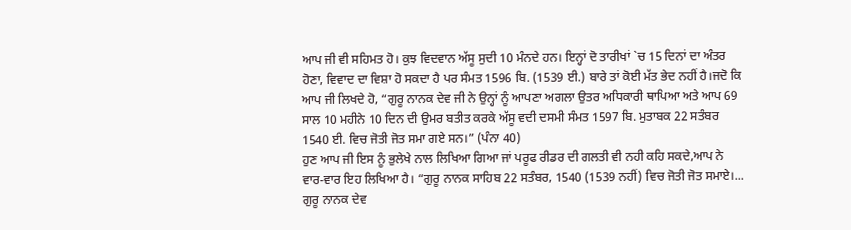ਆਪ ਜੀ ਵੀ ਸਹਿਮਤ ਹੋ। ਕੁਝ ਵਿਦਵਾਨ ਅੱਸੂ ਸੁਦੀ 10 ਮੰਨਦੇ ਹਨ। ਇਨ੍ਹਾਂ ਦੋ ਤਾਰੀਖਾਂ `ਚ 15 ਦਿਨਾਂ ਦਾ ਅੰਤਰ ਹੋਣਾ, ਵਿਵਾਦ ਦਾ ਵਿਸ਼ਾ ਹੋ ਸਕਦਾ ਹੈ ਪਰ ਸੰਮਤ 1596 ਬਿ. (1539 ਈ.) ਬਾਰੇ ਤਾਂ ਕੋਈ ਮੱਤ ਭੇਦ ਨਹੀਂ ਹੈ।ਜਦੋ ਕਿ ਆਪ ਜੀ ਲਿਖਦੇ ਹੋ, “ਗੁਰੂ ਨਾਨਕ ਦੇਵ ਜੀ ਨੇ ਉਨ੍ਹਾਂ ਨੂੰ ਆਪਣਾ ਅਗਲਾ ਉਤਰ ਅਧਿਕਾਰੀ ਥਾਪਿਆ ਅਤੇ ਆਪ 69 ਸਾਲ 10 ਮਹੀਨੇ 10 ਦਿਨ ਦੀ ਉਮਰ ਬਤੀਤ ਕਰਕੇ ਅੱਸੂ ਵਦੀ ਦਸਮੀ ਸੰਮਤ 1597 ਬਿ. ਮੁਤਾਬਕ 22 ਸਤੰਬਰ 1540 ਈ. ਵਿਚ ਜੋਤੀ ਜੋਤ ਸਮਾ ਗਏ ਸਨ।” (ਪੰਨਾ 40)
ਹੁਣ ਆਪ ਜੀ ਇਸ ਨੂੰ ਭੁਲੇਖੇ ਨਾਲ ਲਿਖਿਆ ਗਿਆ ਜਾਂ ਪਰੂਫ ਰੀਡਰ ਦੀ ਗਲਤੀ ਵੀ ਨਹੀ ਕਹਿ ਸਕਦੇ,ਆਪ ਨੇ ਵਾਰ-ਵਾਰ ਇਹ ਲਿਖਿਆ ਹੈ। “ਗੁਰੂ ਨਾਨਕ ਸਾਹਿਬ 22 ਸਤੰਬਰ, 1540 (1539 ਨਹੀਂ) ਵਿਚ ਜੋਤੀ ਜੋਤ ਸਮਾਏ।... ਗੁਰੂ ਨਾਨਕ ਦੇਵ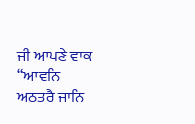ਜੀ ਆਪਣੇ ਵਾਕ “ਆਵਨਿ ਅਠਤਰੈ ਜਾਨਿ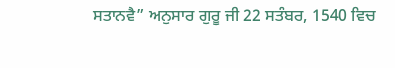ਸਤਾਨਵੈ” ਅਨੁਸਾਰ ਗੁਰੂ ਜੀ 22 ਸਤੰਬਰ, 1540 ਵਿਚ